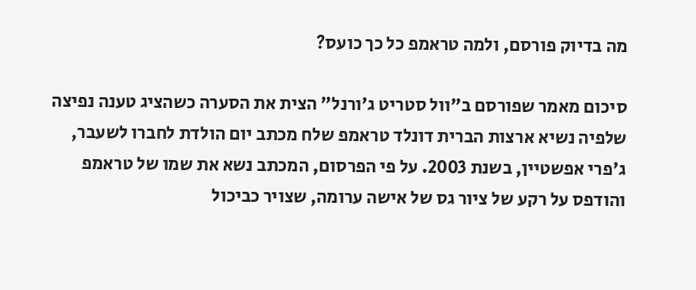מה בדיוק פורסם, ולמה טראמפ כל כך כועס?

סיכום מאמר שפורסם ב"וול סטריט ג'ורנל" הצית את הסערה כשהציג טענה נפיצה שלפיה נשיא ארצות הברית דונלד טראמפ שלח מכתב יום הולדת לחברו לשעבר, ג'פרי אפשטיין, בשנת 2003. על פי הפרסום, המכתב נשא את שמו של טראמפ והודפס על רקע של ציור גס של אישה ערומה, שצויר כביכול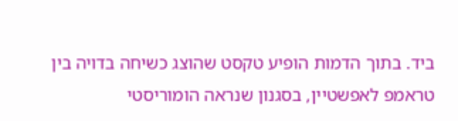ביד. בתוך הדמות הופיע טקסט שהוצג כשיחה בדויה בין טראמפ לאפשטיין, בסגנון שנראה הומוריסטי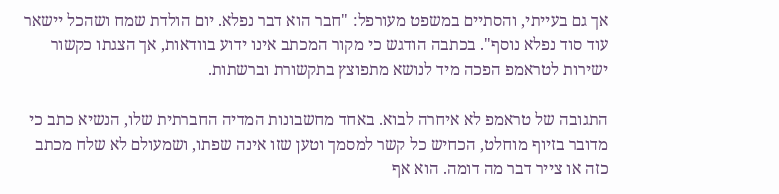אך גם בעייתי, והסתיים במשפט מעורפל: "חבר הוא דבר נפלא. יום הולדת שמח ושהכל יישאר עוד סוד נפלא נוסף". בכתבה הודגש כי מקור המכתב אינו ידוע בוודאות, אך הצגתו כקשור ישירות לטראמפ הפכה מיד לנושא מתפוצץ בתקשורת וברשתות.

התגובה של טראמפ לא איחרה לבוא. באחד מחשבונות המדיה החברתית שלו, הנשיא כתב כי מדובר בזיוף מוחלט, הכחיש כל קשר למסמך וטען שזו אינה שפתו, ושמעולם לא שלח מכתב כזה או צייר דבר מה דומה. הוא אף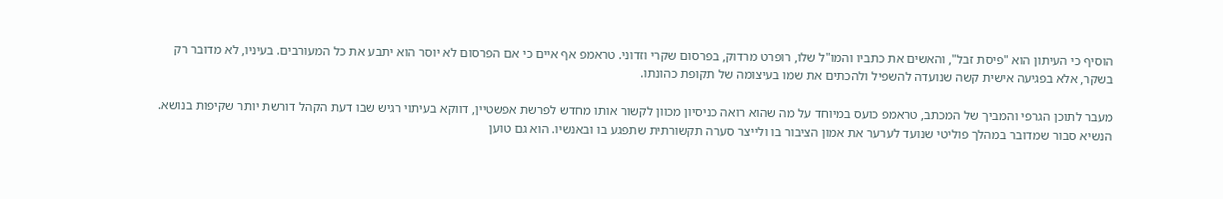הוסיף כי העיתון הוא "פיסת זבל", והאשים את כתביו והמו"ל שלו, רופרט מרדוק, בפרסום שקרי וזדוני. טראמפ אף איים כי אם הפרסום לא יוסר הוא יתבע את כל המעורבים. בעיניו, לא מדובר רק בשקר, אלא בפגיעה אישית קשה שנועדה להשפיל ולהכתים את שמו בעיצומה של תקופת כהונתו.

מעבר לתוכן הגרפי והמביך של המכתב, טראמפ כועס במיוחד על מה שהוא רואה כניסיון מכוון לקשור אותו מחדש לפרשת אפשטיין, דווקא בעיתוי רגיש שבו דעת הקהל דורשת יותר שקיפות בנושא. הנשיא סבור שמדובר במהלך פוליטי שנועד לערער את אמון הציבור בו ולייצר סערה תקשורתית שתפגע בו ובאנשיו. הוא גם טוען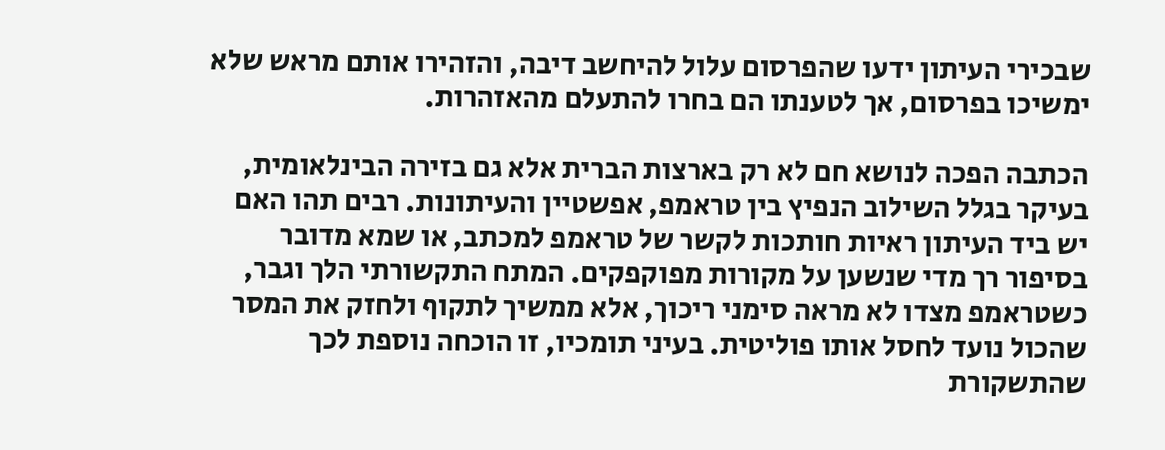שבכירי העיתון ידעו שהפרסום עלול להיחשב דיבה, והזהירו אותם מראש שלא ימשיכו בפרסום, אך לטענתו הם בחרו להתעלם מהאזהרות.

הכתבה הפכה לנושא חם לא רק בארצות הברית אלא גם בזירה הבינלאומית, בעיקר בגלל השילוב הנפיץ בין טראמפ, אפשטיין והעיתונות. רבים תהו האם יש ביד העיתון ראיות חותכות לקשר של טראמפ למכתב, או שמא מדובר בסיפור רך מדי שנשען על מקורות מפוקפקים. המתח התקשורתי הלך וגבר, כשטראמפ מצדו לא מראה סימני ריכוך, אלא ממשיך לתקוף ולחזק את המסר שהכול נועד לחסל אותו פוליטית. בעיני תומכיו, זו הוכחה נוספת לכך שהתשקורת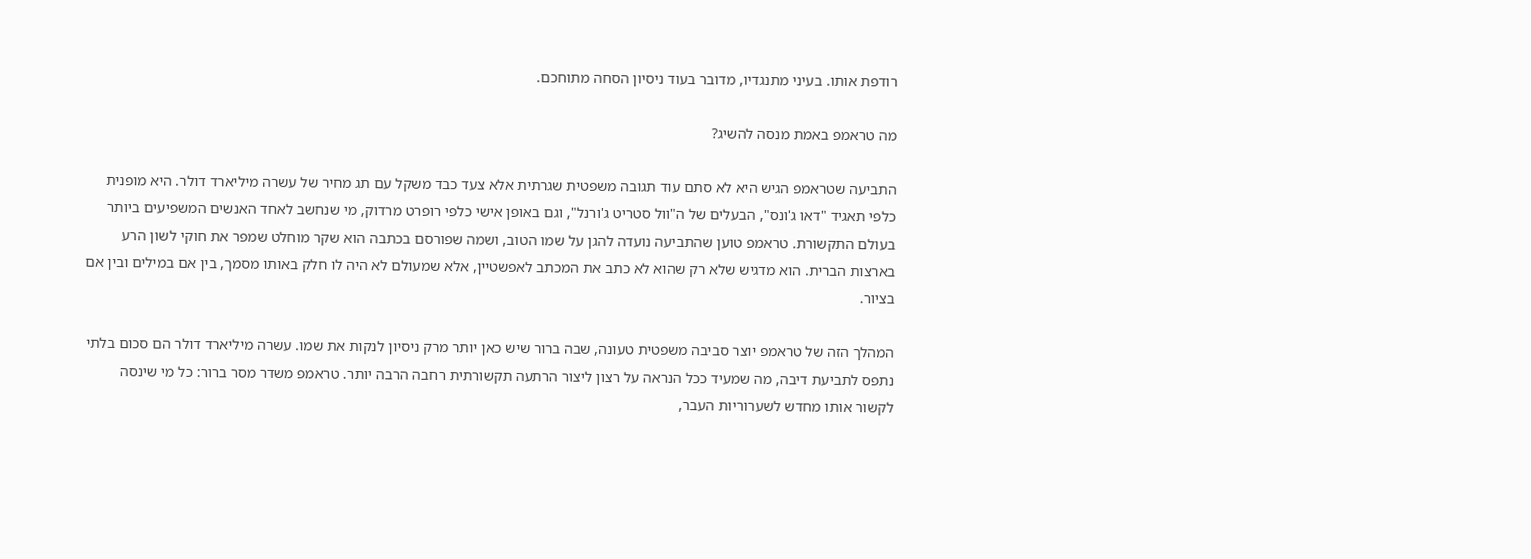רודפת אותו. בעיני מתנגדיו, מדובר בעוד ניסיון הסחה מתוחכם.

מה טראמפ באמת מנסה להשיג?

התביעה שטראמפ הגיש היא לא סתם עוד תגובה משפטית שגרתית אלא צעד כבד משקל עם תג מחיר של עשרה מיליארד דולר. היא מופנית כלפי תאגיד "דאו ג'ונס", הבעלים של ה"וול סטריט ג'ורנל", וגם באופן אישי כלפי רופרט מרדוק, מי שנחשב לאחד האנשים המשפיעים ביותר בעולם התקשורת. טראמפ טוען שהתביעה נועדה להגן על שמו הטוב, ושמה שפורסם בכתבה הוא שקר מוחלט שמפר את חוקי לשון הרע בארצות הברית. הוא מדגיש שלא רק שהוא לא כתב את המכתב לאפשטיין, אלא שמעולם לא היה לו חלק באותו מסמך, בין אם במילים ובין אם בציור.

המהלך הזה של טראמפ יוצר סביבה משפטית טעונה, שבה ברור שיש כאן יותר מרק ניסיון לנקות את שמו. עשרה מיליארד דולר הם סכום בלתי נתפס לתביעת דיבה, מה שמעיד ככל הנראה על רצון ליצור הרתעה תקשורתית רחבה הרבה יותר. טראמפ משדר מסר ברור: כל מי שינסה לקשור אותו מחדש לשערוריות העבר,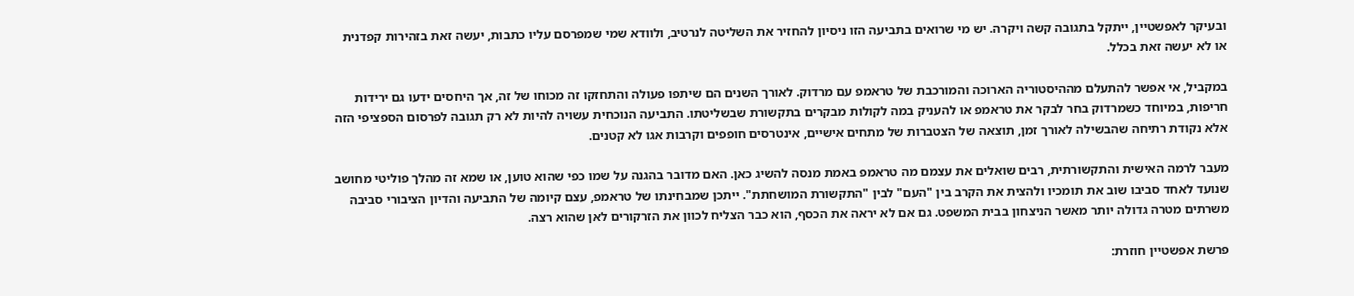ובעיקר לאפשטיין, ייתקל בתגובה קשה ויקרה. יש מי שרואים בתביעה הזו ניסיון להחזיר את השליטה לנרטיב, ולוודא שמי שמפרסם עליו כתבות, יעשה זאת בזהירות קפדנית או לא יעשה זאת בכלל.

במקביל, אי אפשר להתעלם מההיסטוריה הארוכה והמורכבת של טראמפ עם מרדוק. לאורך השנים הם שיתפו פעולה והתחזקו זה מכוחו של זה, אך היחסים ידעו גם ירידות חריפות, במיוחד כשמרדוק בחר לבקר את טראמפ או להעניק במה לקולות מבקרים בתקשורת שבשליטתו. התביעה הנוכחית עשויה להיות לא רק תגובה לפרסום הספציפי הזה אלא נקודת רתיחה שהבשילה לאורך זמן, תוצאה של הצטברות של מתחים אישיים, אינטרסים חופפים וקרבות אגו לא קטנים.

מעבר לרמה האישית והתקשורתית, רבים שואלים את עצמם מה טראמפ באמת מנסה להשיג כאן. האם מדובר בהגנה על שמו כפי שהוא טוען, או שמא זה מהלך פוליטי מחושב שנועד לאחד סביבו שוב את תומכיו ולהצית את הקרב בין "העם" לבין "התקשורת המושחתת". ייתכן שמבחינתו של טראמפ, עצם קיומה של התביעה והדיון הציבורי סביבה משרתים מטרה גדולה יותר מאשר הניצחון בבית המשפט. גם אם לא יראה את הכסף, הוא כבר הצליח לכוון את הזרקורים לאן שהוא רצה.

פרשת אפשטיין חוזרת: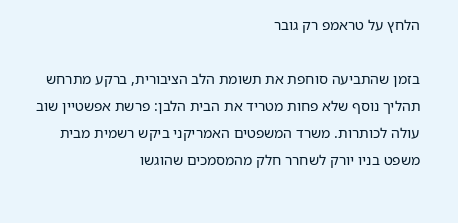הלחץ על טראמפ רק גובר

בזמן שהתביעה סוחפת את תשומת הלב הציבורית, ברקע מתרחש תהליך נוסף שלא פחות מטריד את הבית הלבן: פרשת אפשטיין שוב עולה לכותרות. משרד המשפטים האמריקני ביקש רשמית מבית משפט בניו יורק לשחרר חלק מהמסמכים שהוגשו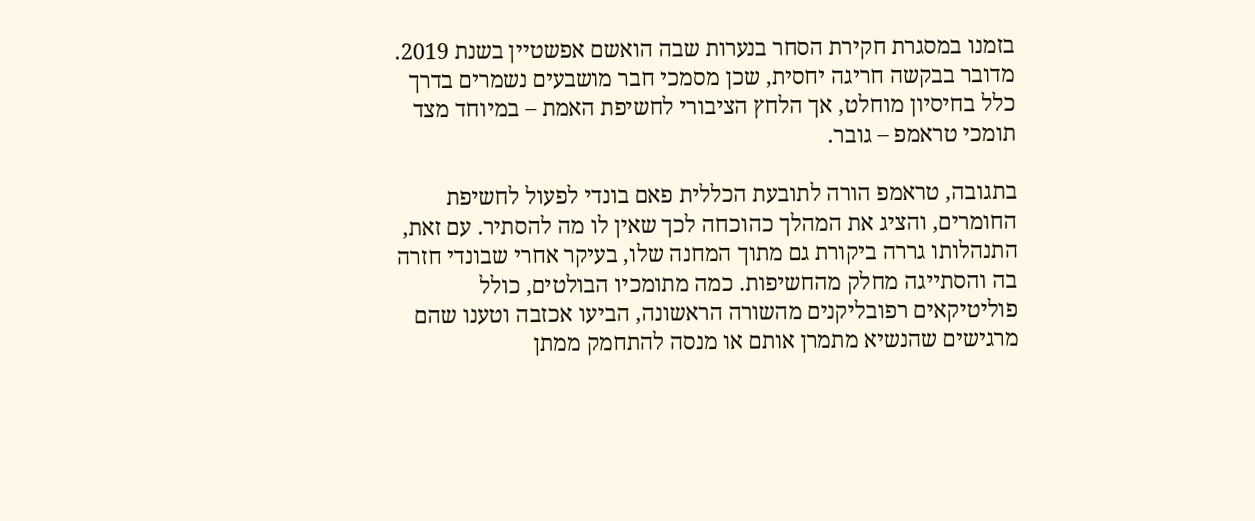בזמנו במסגרת חקירת הסחר בנערות שבה הואשם אפשטיין בשנת 2019. מדובר בבקשה חריגה יחסית, שכן מסמכי חבר מושבעים נשמרים בדרך כלל בחיסיון מוחלט, אך הלחץ הציבורי לחשיפת האמת – במיוחד מצד תומכי טראמפ – גובר.

בתגובה, טראמפ הורה לתובעת הכללית פאם בונדי לפעול לחשיפת החומרים, והציג את המהלך כהוכחה לכך שאין לו מה להסתיר. עם זאת, התנהלותו גררה ביקורת גם מתוך המחנה שלו, בעיקר אחרי שבונדי חזרה בה והסתייגה מחלק מהחשיפות. כמה מתומכיו הבולטים, כולל פוליטיקאים רפובליקנים מהשורה הראשונה, הביעו אכזבה וטענו שהם מרגישים שהנשיא מתמרן אותם או מנסה להתחמק ממתן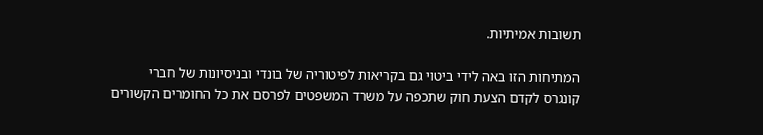תשובות אמיתיות.

המתיחות הזו באה לידי ביטוי גם בקריאות לפיטוריה של בונדי ובניסיונות של חברי קונגרס לקדם הצעת חוק שתכפה על משרד המשפטים לפרסם את כל החומרים הקשורים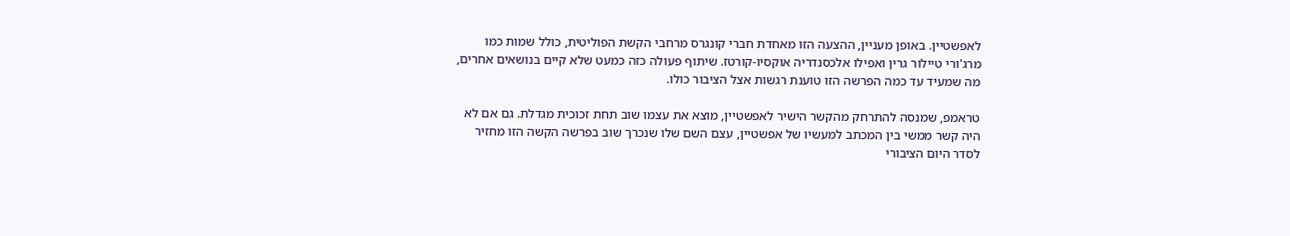לאפשטיין. באופן מעניין, ההצעה הזו מאחדת חברי קונגרס מרחבי הקשת הפוליטית, כולל שמות כמו מרג'ורי טיילור גרין ואפילו אלכסנדריה אוקסיו-קורטז. שיתוף פעולה כזה כמעט שלא קיים בנושאים אחרים, מה שמעיד עד כמה הפרשה הזו טוענת רגשות אצל הציבור כולו.

טראמפ, שמנסה להתרחק מהקשר הישיר לאפשטיין, מוצא את עצמו שוב תחת זכוכית מגדלת. גם אם לא היה קשר ממשי בין המכתב למעשיו של אפשטיין, עצם השם שלו שנכרך שוב בפרשה הקשה הזו מחזיר לסדר היום הציבורי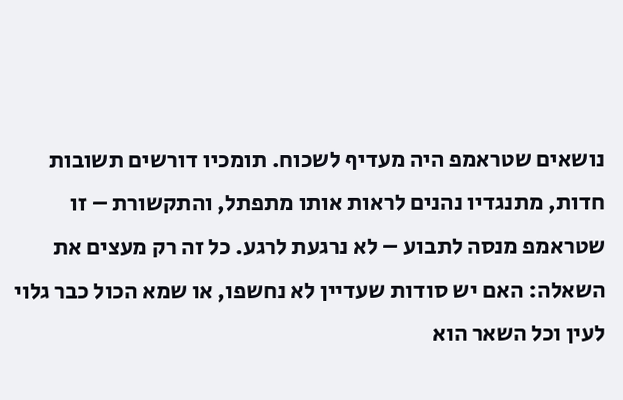נושאים שטראמפ היה מעדיף לשכוח. תומכיו דורשים תשובות חדות, מתנגדיו נהנים לראות אותו מתפתל, והתקשורת – זו שטראמפ מנסה לתבוע – לא נרגעת לרגע. כל זה רק מעצים את השאלה: האם יש סודות שעדיין לא נחשפו, או שמא הכול כבר גלוי לעין וכל השאר הוא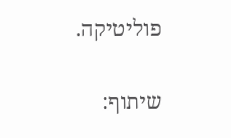פוליטיקה.

שיתוף: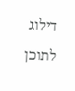דילוג לתוכן